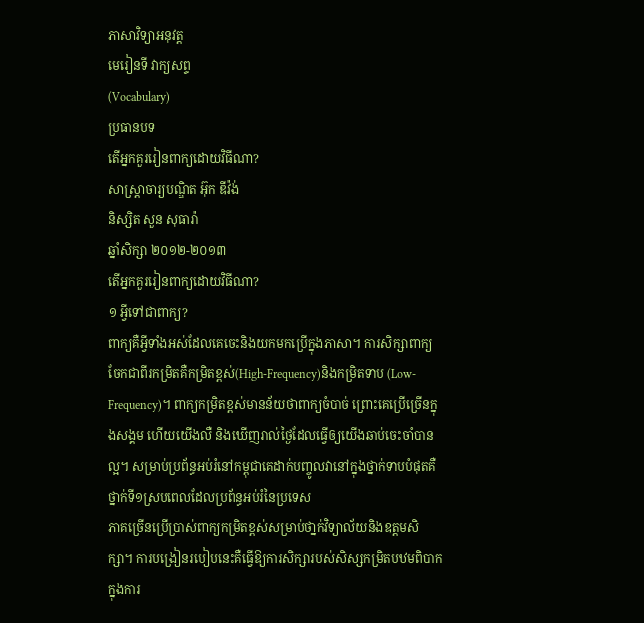ភាសាវិទ្យាអនុវត្ត
មេរៀនទី វាក្យសព្ទ
(Vocabulary)
ប្រធានបទ
តើអ្នកគួររៀនពាក្យដោយវិធីណា?
សាស្រ្តាចារ្យបណ្ឌិត អ៊ុក ឌីវ៉ង់
និស្សិត សួន សុធារ៉ា
ឆ្នាំសិក្សា ២០១២-២០១៣
តើអ្នកគួររៀនពាក្យដោយវិធីណា?
១ អ្វីទៅជាពាក្យ?
ពាក្យគឺអី្វទាំងអស់ដែលគេចេះនិងយកមកប្រើក្នុងភាសា។ ការសិក្សាពាក្យចែកជាពីរកម្រិតគឺកម្រិតខ្ពស់(High-Frequency)និងកម្រិតទាប (Low-Frequency)។ ពាក្យកម្រិតខ្ពស់មានន័យថាពាក្យចំបាច់ ព្រោះគេប្រើច្រើនក្នុងសង្គម ហើយយើងលឺ និងឃើញរាល់ថ្ងៃដែលធ្វើឲ្យយើងឆាប់ចេះចាំបានល្អ។ សម្រាប់ប្រព័ន្ធអប់រំនៅកម្ពុជាគេដាក់បញ្ចូលវានៅក្នុងថ្នាក់ទាបបំផុតគឺថ្នាក់ទី១ស្របពេលដែលប្រព័ន្ធអប់រំនៃប្រទេស
ភាគច្រើនប្រើប្រាស់ពាក្យកម្រិតខ្ពស់សម្រាប់ថា្នក់វិទ្យាល័យនិងឧត្តមសិក្សា។ ការបង្រៀនរបៀបនេះគឺធ្វើឱ្យការសិក្សារបស់សិស្សកម្រិតបឋមពិបាកក្នុងការ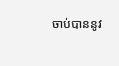ចាប់បាននូវ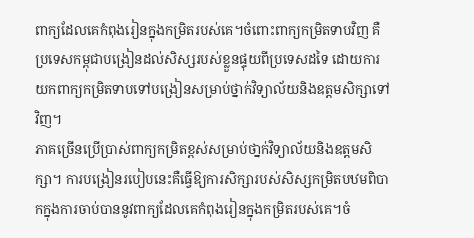ពាក្យដែលគេកំពុងរៀនក្នុងកម្រិតរបស់គេ។ចំពោះពាក្យកម្រិតទាបវិញ គឺប្រទេសកម្ពុជាបង្រៀនដល់សិស្សរបស់ខ្លួនផ្ទុយពីប្រទេសដទៃ ដោយការយកពាក្យកម្រិតទាបទៅបង្រៀនសម្រាប់ថ្នាក់វិទ្យាល័យនិងឧត្តមសិក្សាទៅវិញ។
ភាគច្រើនប្រើប្រាស់ពាក្យកម្រិតខ្ពស់សម្រាប់ថា្នក់វិទ្យាល័យនិងឧត្តមសិក្សា។ ការបង្រៀនរបៀបនេះគឺធ្វើឱ្យការសិក្សារបស់សិស្សកម្រិតបឋមពិបាកក្នុងការចាប់បាននូវពាក្យដែលគេកំពុងរៀនក្នុងកម្រិតរបស់គេ។ចំ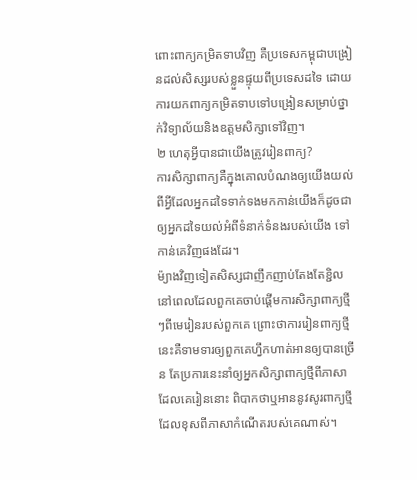ពោះពាក្យកម្រិតទាបវិញ គឺប្រទេសកម្ពុជាបង្រៀនដល់សិស្សរបស់ខ្លួនផ្ទុយពីប្រទេសដទៃ ដោយការយកពាក្យកម្រិតទាបទៅបង្រៀនសម្រាប់ថ្នាក់វិទ្យាល័យនិងឧត្តមសិក្សាទៅវិញ។
២ ហេតុអ្វីបានជាយើងត្រូវរៀនពាក្យ?
ការសិក្សាពាក្យគឺក្នុងគោលបំណងឲ្យយើងយល់ពីអី្វដែលអ្នកដទៃទាក់ទងមកកាន់យើងក៏ដូចជាឲ្យអ្នកដទៃយល់អំពីទំនាក់ទំនងរបស់យើង ទៅកាន់គេវិញផងដែរ។
ម៉្យាងវិញទៀតសិស្សជាញឹកញាប់តែងតែខ្ជិល នៅពេលដែលពួកគេចាប់ផ្តើមការសិក្សាពាក្យថ្មីៗពីមេរៀនរបស់ពួកគេ ព្រោះថាការរៀនពាក្យថ្មីនេះគឺទាមទារឲ្យពួកគេហ្វឹកហាត់អានឲ្យបានច្រើន តែប្រការនេះនាំឲ្យអ្នកសិក្សាពាក្យថ្មីពីភាសាដែលគេរៀននោះ ពិបាកថាឬអាននូវសូរពាក្យថ្មីដែលខុសពីភាសាកំណើតរបស់គេណាស់។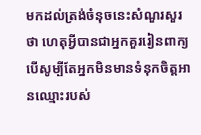មកដល់ត្រង់ចំនុចនេះសំណួរសួរថា ហេតុអ្វីបានជាអ្នកគួររៀនពាក្យ បើសូម្បីតែអ្នកមិនមានទំនុកចិត្តអានឈ្មោះរបស់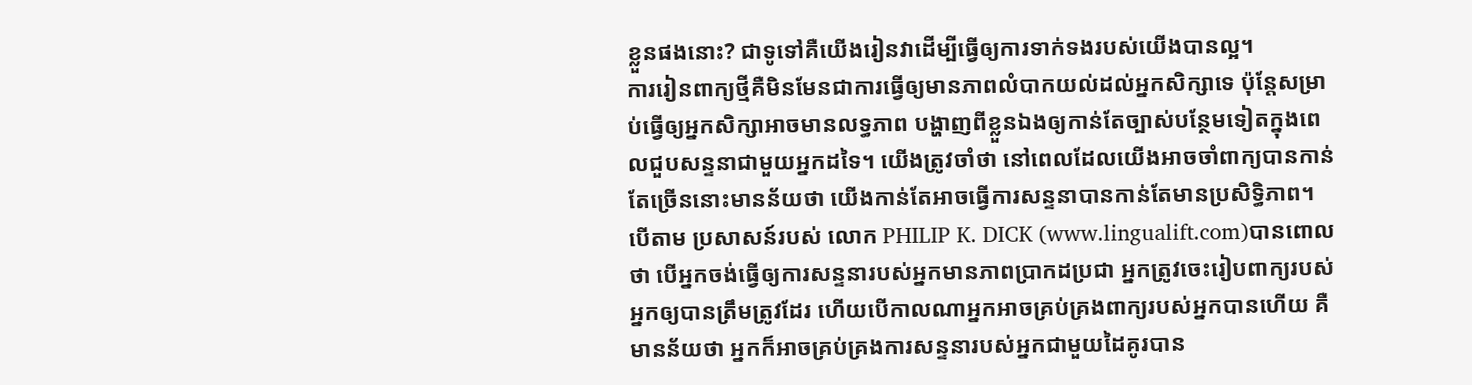ខ្លួនផងនោះ? ជាទូទៅគឺយើងរៀនវាដើម្បីធ្វើឲ្យការទាក់ទងរបស់យើងបានល្អ។
ការរៀនពាក្យថ្មីគឺមិនមែនជាការធ្វើឲ្យមានភាពលំបាកយល់ដល់អ្នកសិក្សាទេ ប៉ុន្តែសម្រាប់ធ្វើឲ្យអ្នកសិក្សាអាចមានលទ្ធភាព បង្ហាញពីខ្លួនឯងឲ្យកាន់តែច្បាស់បន្ថែមទៀតក្នុងពេលជួបសន្ទនាជាមួយអ្នកដទៃ។ យើងត្រូវចាំថា នៅពេលដែលយើងអាចចាំពាក្យបានកាន់តែច្រើននោះមានន័យថា យើងកាន់តែអាចធ្វើការសន្ទនាបានកាន់តែមានប្រសិទ្ធិភាព។
បើតាម ប្រសាសន៍របស់ លោក PHILIP K. DICK (www.lingualift.com)បានពោលថា បើអ្នកចង់ធ្វើឲ្យការសន្ទនារបស់អ្នកមានភាពប្រាកដប្រជា អ្នកត្រូវចេះរៀបពាក្យរបស់អ្នកឲ្យបានត្រឹមត្រូវដែរ ហើយបើកាលណាអ្នកអាចគ្រប់គ្រងពាក្យរបស់អ្នកបានហើយ គឺមានន័យថា អ្នកក៏អាចគ្រប់គ្រងការសន្ទនារបស់អ្នកជាមួយដៃគូរបាន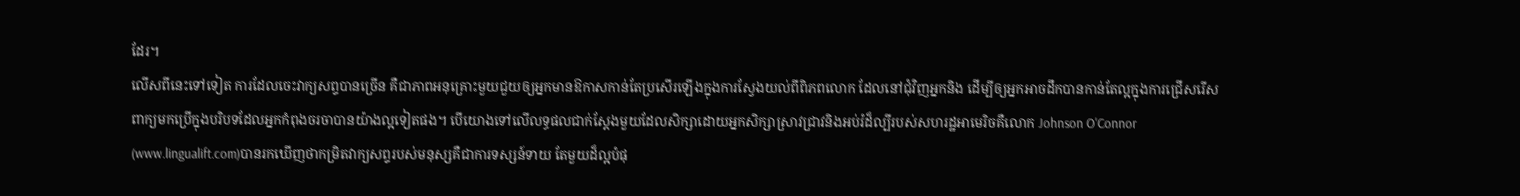ដែរ។
លើសពីនេះទៅទៀត ការដែលចេះវាក្យសព្ទបានច្រើន គឺជាភាពអនុគ្រោះមួយជួយឲ្យអ្នកមានឱកាសកាន់តែប្រសើរឡើងក្នុងការស្វែងយល់ពីពិភពលោក ដែលនៅជុំវិញអ្នកនិង ដើម្បីឲ្យអ្នកអាចដឹកបានកាន់តែល្អក្នុងការជ្រើសរើសពាក្យមកប្រើក្នុងបរិបទដែលអ្នកកំពុងចរចាបានយ៉ាងល្អទៀតផង។ បើយោងទៅលើលទ្ធផលជាក់ស្ដែងមួយដែលសិក្សាដោយអ្នកសិក្សាស្រាវជ្រាវនិងអប់រំដ៏ល្បីរបស់សហរដ្ឋអាមេរិចគឺលោក Johnson O'Connor (www.lingualift.com)បានរកឃើញថាកម្រិតវាក្យសព្ទរបស់មនុស្សគឺជាការទស្សន៍ទាយ តែមួយដ៏ល្អបំផុ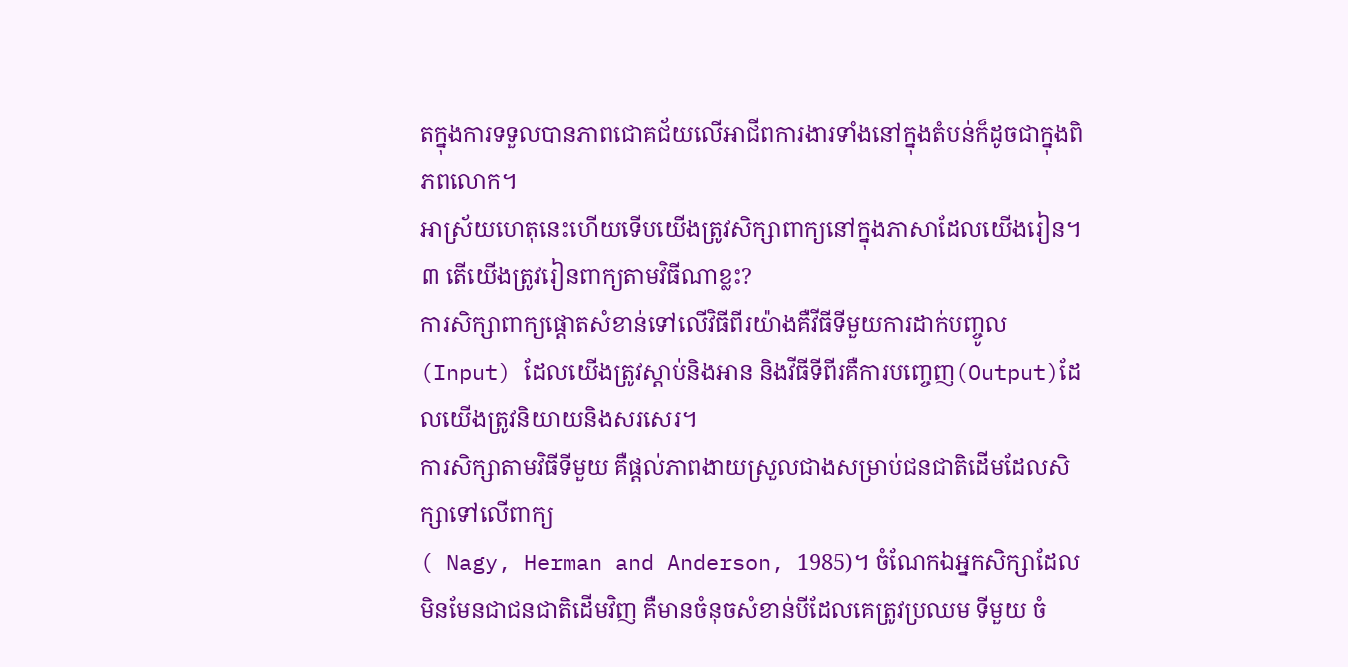តក្នុងការទទួលបានភាពជោគជ័យលើអាជីពការងារទាំងនៅក្នុងតំបន់ក៏ដូចជាក្នុងពិភពលោក។
អាស្រ័យហេតុនេះហើយទើបយើងត្រូវសិក្សាពាក្យនៅក្នុងភាសាដែលយើងរៀន។
៣ តើយើងត្រូវរៀនពាក្យតាមវិធីណាខ្លះ?
ការសិក្សាពាក្យផ្តោតសំខាន់ទៅលើវិធីពីរយ៉ាងគឺវីធីទីមួយការដាក់បញ្ចូល(Input) ដែលយើងត្រូវស្តាប់និងអាន និងវីធីទីពីរគឺការបញ្ចេញ(Output)ដែលយើងត្រូវនិយាយនិងសរសេរ។
ការសិក្សាតាមវិធីទីមួយ គឺផ្តល់ភាពងាយស្រួលជាងសម្រាប់ជនជាតិដើមដែលសិក្សាទៅលើពាក្យ
( Nagy, Herman and Anderson, 1985)។ ចំណែកឯអ្នកសិក្សាដែលមិនមែនជាជនជាតិដើមវិញ គឺមានចំនុចសំខាន់បីដែលគេត្រូវប្រឈម ទីមួយ ចំ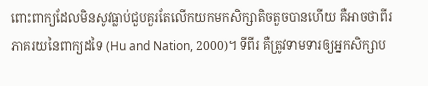ពោះពាក្យដែលមិនសូវធ្លាប់ជួបគួរតែលើកយកមកសិក្សាតិចតួចបានហើយ គឺអាចថាពីរភាគរយនៃពាក្យដទៃ (Hu and Nation, 2000)។ ទីពីរ គឺត្រូវទាមទារឲ្យអ្នកសិក្សាប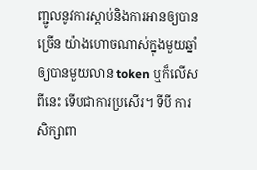ញ្ជូលនូវការស្តាប់និងការអានឲ្យបានច្រើន យ៉ាងហោចណាស់ក្នុងមួយឆ្នាំឲ្យបានមួយលាន token ឬក៏លើសពីនេះ ទើបជាការប្រសើរ។ ទីបី ការសិក្សាពា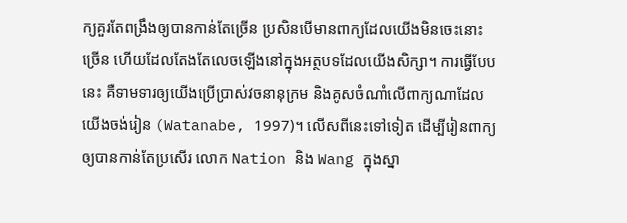ក្យគួរតែពង្រឹងឲ្យបានកាន់តែច្រើន ប្រសិនបើមានពាក្យដែលយើងមិនចេះនោះច្រើន ហើយដែលតែងតែលេចឡើងនៅក្នុងអត្ថបទដែលយើងសិក្សា។ ការធ្វើបែបនេះ គឺទាមទារឲ្យយើងប្រើប្រាស់វចនានុក្រម និងគូសចំណាំលើពាក្យណាដែលយើងចង់រៀន (Watanabe, 1997)។ លើសពីនេះទៅទៀត ដើម្បីរៀនពាក្យឲ្យបានកាន់តែប្រសើរ លោក Nation និង Wang ក្នុងស្នា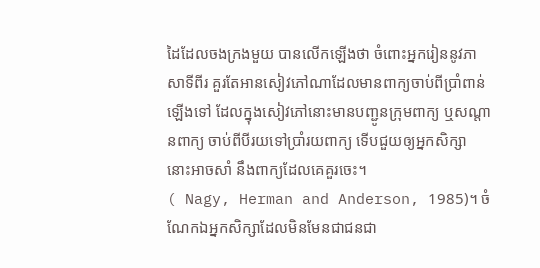ដៃដែលចងក្រងមួយ បានលើកឡើងថា ចំពោះអ្នករៀននូវភាសាទីពីរ គួរតែអានសៀវភៅណាដែលមានពាក្យចាប់ពីប្រាំពាន់ឡើងទៅ ដែលក្នុងសៀវភៅនោះមានបញ្ជូនក្រុមពាក្យ ឬសណ្តានពាក្យ ចាប់ពីបីរយទៅប្រាំរយពាក្យ ទើបជួយឲ្យអ្នកសិក្សានោះអាចសាំ នឹងពាក្យដែលគេគួរចេះ។
( Nagy, Herman and Anderson, 1985)។ ចំណែកឯអ្នកសិក្សាដែលមិនមែនជាជនជា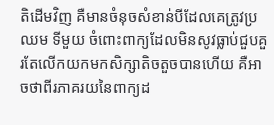តិដើមវិញ គឺមានចំនុចសំខាន់បីដែលគេត្រូវប្រឈម ទីមួយ ចំពោះពាក្យដែលមិនសូវធ្លាប់ជួបគួរតែលើកយកមកសិក្សាតិចតួចបានហើយ គឺអាចថាពីរភាគរយនៃពាក្យដ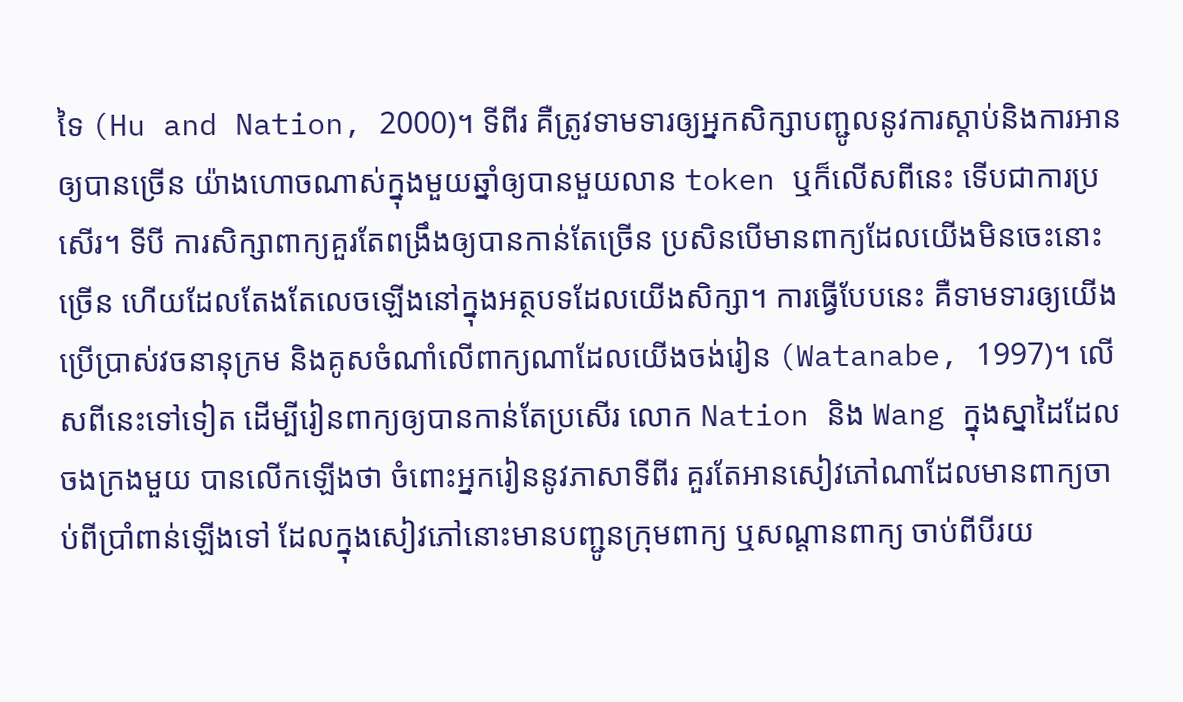ទៃ (Hu and Nation, 2000)។ ទីពីរ គឺត្រូវទាមទារឲ្យអ្នកសិក្សាបញ្ជូលនូវការស្តាប់និងការអានឲ្យបានច្រើន យ៉ាងហោចណាស់ក្នុងមួយឆ្នាំឲ្យបានមួយលាន token ឬក៏លើសពីនេះ ទើបជាការប្រសើរ។ ទីបី ការសិក្សាពាក្យគួរតែពង្រឹងឲ្យបានកាន់តែច្រើន ប្រសិនបើមានពាក្យដែលយើងមិនចេះនោះច្រើន ហើយដែលតែងតែលេចឡើងនៅក្នុងអត្ថបទដែលយើងសិក្សា។ ការធ្វើបែបនេះ គឺទាមទារឲ្យយើងប្រើប្រាស់វចនានុក្រម និងគូសចំណាំលើពាក្យណាដែលយើងចង់រៀន (Watanabe, 1997)។ លើសពីនេះទៅទៀត ដើម្បីរៀនពាក្យឲ្យបានកាន់តែប្រសើរ លោក Nation និង Wang ក្នុងស្នាដៃដែលចងក្រងមួយ បានលើកឡើងថា ចំពោះអ្នករៀននូវភាសាទីពីរ គួរតែអានសៀវភៅណាដែលមានពាក្យចាប់ពីប្រាំពាន់ឡើងទៅ ដែលក្នុងសៀវភៅនោះមានបញ្ជូនក្រុមពាក្យ ឬសណ្តានពាក្យ ចាប់ពីបីរយ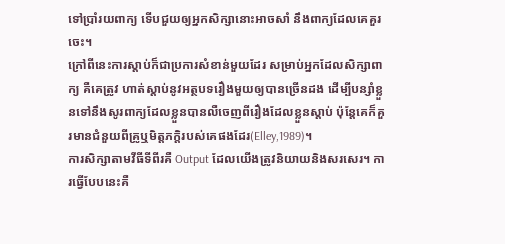ទៅប្រាំរយពាក្យ ទើបជួយឲ្យអ្នកសិក្សានោះអាចសាំ នឹងពាក្យដែលគេគួរចេះ។
ក្រៅពីនេះការស្តាប់ក៏ជាប្រការសំខាន់មួយដែរ សម្រាប់អ្នកដែលសិក្សាពាក្យ គឺគេត្រូវ ហាត់ស្តាប់នូវអត្ថបទរឿងមួយឲ្យបានច្រើនដង ដើម្បីបន្សាំខ្លួនទៅនឹងសូរពាក្យដែលខ្លួនបានលឺចេញពីរឿងដែលខ្លួនស្តាប់ ប៉ុន្តែគេក៏គួរមានជំនួយពីគ្រូឬមិត្តភក្តិរបស់គេផងដែរ(Elley,1989)។
ការសិក្សាតាមវីធីទីពីរគឺ Output ដែលយើងត្រូវនិយាយនិងសរសេរ។ ការធ្វើបែបនេះគឺ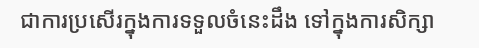ជាការប្រសើរក្នុងការទទួលចំនេះដឹង ទៅក្នុងការសិក្សា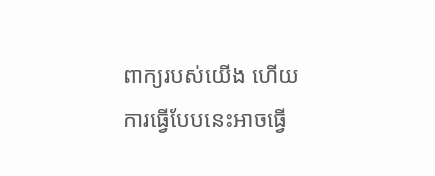ពាក្យរបស់យើង ហើយការធ្វើបែបនេះអាចធ្វើ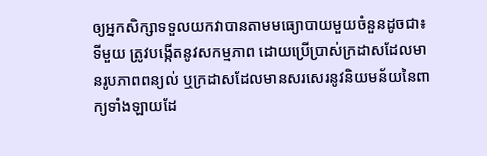ឲ្យអ្នកសិក្សាទទួលយកវាបានតាមមធ្យោបាយមួយចំនួនដូចជា៖
ទីមួយ ត្រូវបង្កើតនូវសកម្មភាព ដោយប្រើប្រាស់ក្រដាសដែលមានរូបភាពពន្យល់ ឬក្រដាសដែលមានសរសេរនូវនិយមន័យនៃពាក្យទាំងឡាយដែ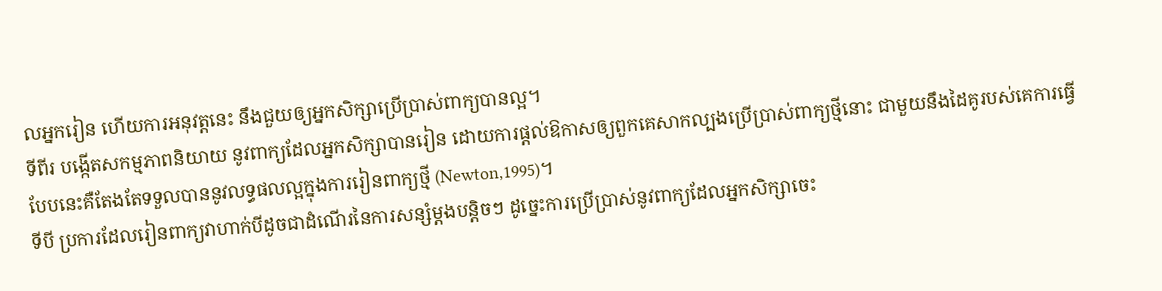លអ្នករៀន ហើយការអនុវត្តនេះ នឹងជួយឲ្យអ្នកសិក្សាប្រើប្រាស់ពាក្យបានល្អ។
ទីពីរ បង្កើតសកម្មភាពនិយាយ នូវពាក្យដែលអ្នកសិក្សាបានរៀន ដោយការផ្តល់ឱកាសឲ្យពួកគេសាកល្បងប្រើប្រាស់ពាក្យថ្មីនោះ ជាមួយនឹងដៃគូរបស់គេការធ្វើបែបនេះគឺតែងតែទទួលបាននូវលទ្ធផលល្អក្នុងការរៀនពាក្យថ្មី (Newton,1995)។
ទីបី ប្រការដែលរៀនពាក្យវាហាក់បីដូចជាដំណើរនៃការសន្សំម្តងបន្តិចៗ ដូច្នេះការប្រើប្រាស់នូវពាក្យដែលអ្នកសិក្សាចេះ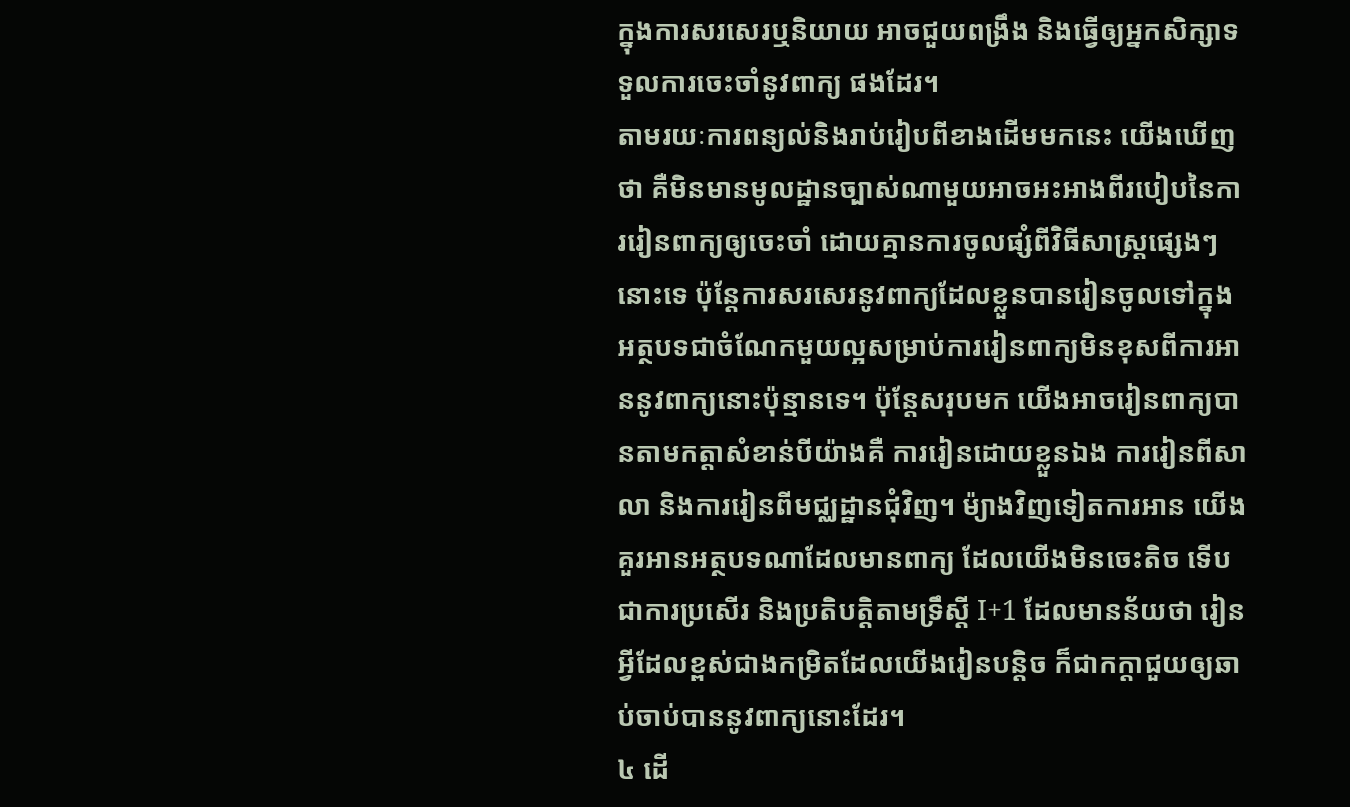ក្នុងការសរសេរឬនិយាយ អាចជួយពង្រឹង និងធ្វើឲ្យអ្នកសិក្សាទទួលការចេះចាំនូវពាក្យ ផងដែរ។
តាមរយៈការពន្យល់និងរាប់រៀបពីខាងដើមមកនេះ យើងឃើញថា គឺមិនមានមូលដ្ឋានច្បាស់ណាមួយអាចអះអាងពីរបៀបនៃការរៀនពាក្យឲ្យចេះចាំ ដោយគ្មានការចូលផ្សំពីវិធីសាស្រ្តផ្សេងៗនោះទេ ប៉ុន្តែការសរសេរនូវពាក្យដែលខ្លួនបានរៀនចូលទៅក្នុងអត្ថបទជាចំណែកមួយល្អសម្រាប់ការរៀនពាក្យមិនខុសពីការអាននូវពាក្យនោះប៉ុន្មានទេ។ ប៉ុន្តែសរុបមក យើងអាចរៀនពាក្យបានតាមកត្តាសំខាន់បីយ៉ាងគឺ ការរៀនដោយខ្លួនឯង ការរៀនពីសាលា និងការរៀនពីមជ្ឈដ្ឋានជុំវិញ។ ម៉្យាងវិញទៀតការអាន យើងគួរអានអត្ថបទណាដែលមានពាក្យ ដែលយើងមិនចេះតិច ទើបជាការប្រសើរ និងប្រតិបត្តិតាមទ្រឹស្តី I+1 ដែលមានន័យថា រៀនអ្វីដែលខ្ពស់ជាងកម្រិតដែលយើងរៀនបន្តិច ក៏ជាកក្តាជួយឲ្យឆាប់ចាប់បាននូវពាក្យនោះដែរ។
៤ ដើ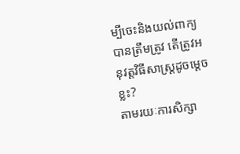ម្បីចេះនិងយល់ពាក្យបានត្រឹមត្រូវ តើត្រូវអនុវត្តវិធីសាស្រ្តដូចម្តេចខ្លះ?
តាមរយៈការសិក្សា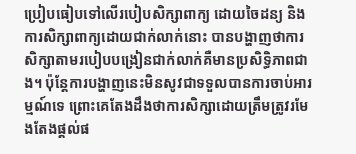ប្រៀបធៀបទៅលើរបៀបសិក្សាពាក្យ ដោយចៃដន្យ និងការសិក្សាពាក្យដោយជាក់លាក់នោះ បានបង្ហាញថាការសិក្សាតាមរបៀបបង្រៀនជាក់លាក់គឺមានប្រសិទ្ធិភាពជាង។ ប៉ុន្តែការបង្ហាញនេះមិនសូវជាទទួលបានការចាប់អារម្មណ៍ទេ ព្រោះគេតែងដឹងថាការសិក្សាដោយត្រឹមត្រូវរមែងតែងផ្តល់ផ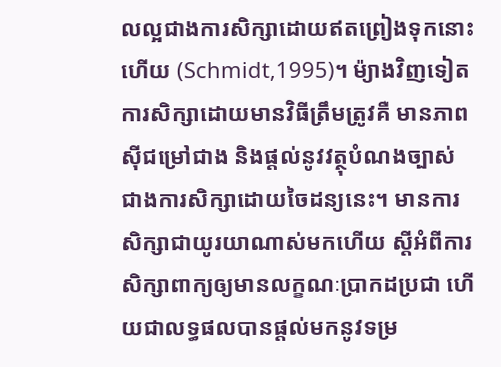លល្អជាងការសិក្សាដោយឥតព្រៀងទុកនោះ ហើយ (Schmidt,1995)។ ម៉្យាងវិញទៀតការសិក្សាដោយមានវិធីត្រឹមត្រូវគឺ មានភាពស៊ីជម្រៅជាង និងផ្តល់នូវវត្ថុបំណងច្បាស់ជាងការសិក្សាដោយចៃដន្យនេះ។ មានការសិក្សាជាយូរយាណាស់មកហើយ ស្តីអំពីការសិក្សាពាក្យឲ្យមានលក្ខណៈប្រាកដប្រជា ហើយជាលទ្ធផលបានផ្តល់មកនូវទម្រ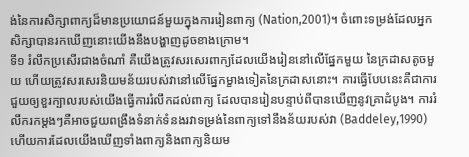ង់នៃការសិក្សាពាក្យដ៏មានប្រយោជន៍មួយក្នុងការរៀនពាក្យ (Nation,2001)។ ចំពោះទម្រង់ដែលអ្នកសិក្សាបានរកឃើញនោះយើងនឹងបង្ហាញដូចខាងក្រោម។
ទី១ រំលឹកប្រសើរជាងចំណាំ គឺយើងត្រូវសរសេរពាក្យដែលយើងរៀននៅលើផ្នែកមួយ នៃក្រដាសតូចមួយ ហើយត្រូវសរសេរនិយមន័យរបស់វានៅលើផ្នែកម្ខាងទៀតនៃក្រដាសនោះ។ ការធ្វើបែបនេះគឺជាការជួយឲ្យខួរក្បាលរបស់យើងធ្វើការរំលឹកដល់ពាក្យ ដែលបានរៀនបន្ទាប់ពីបានឃើញនូវគ្រាដំបូង។ ការរំលឹករកម្តងៗគឺអាចជួយពង្រឹងទំនាក់ទំនងរវាទម្រង់នៃពាក្យទៅនឹងន័យរបស់វា (Baddeley,1990) ហើយការដែលយើងឃើញទាំងពាក្យនិងពាក្យនិយម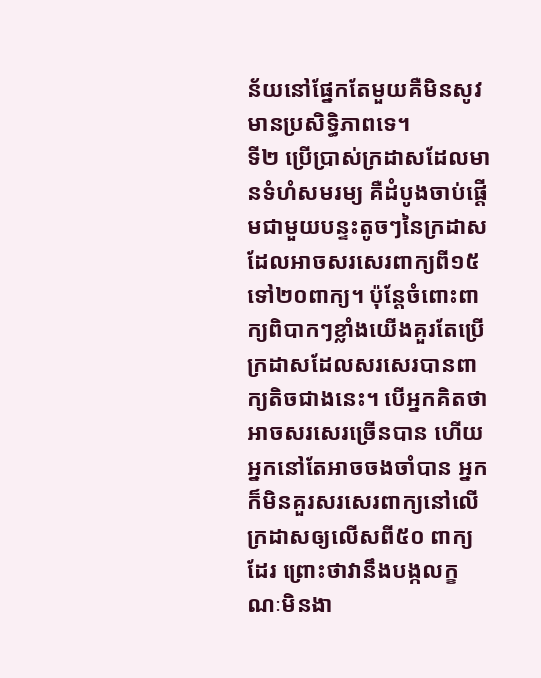ន័យនៅផ្នែកតែមួយគឺមិនសូវមានប្រសិទ្ធិភាពទេ។
ទី២ ប្រើប្រាស់ក្រដាសដែលមានទំហំសមរម្យ គឺដំបូងចាប់ផ្តើមជាមួយបន្ទះតូចៗនៃក្រដាស ដែលអាចសរសេរពាក្យពី១៥ ទៅ២០ពាក្យ។ ប៉ុន្តែចំពោះពាក្យពិបាកៗខ្លាំងយើងគួរតែប្រើក្រដាសដែលសរសេរបានពាក្យតិចជាងនេះ។ បើអ្នកគិតថាអាចសរសេរច្រើនបាន ហើយអ្នកនៅតែអាចចងចាំបាន អ្នកក៏មិនគួរសរសេរពាក្យនៅលើក្រដាសឲ្យលើសពី៥០ ពាក្យដែរ ព្រោះថាវានឹងបង្កលក្ខណៈមិនងា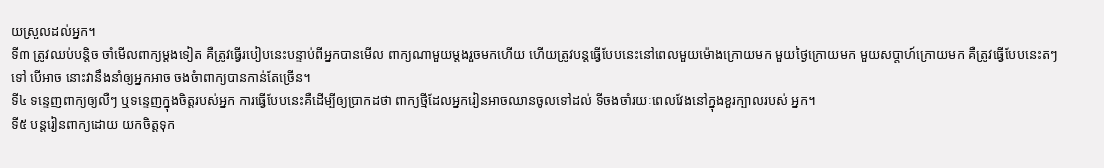យស្រួលដល់អ្នក។
ទី៣ ត្រូវឈប់បន្តិច ចាំមើលពាក្យម្តងទៀត គឺត្រូវធ្វើរបៀបនេះបន្ទាប់ពីអ្នកបានមើល ពាក្យណាមួយម្តងរួចមកហើយ ហើយត្រូវបន្តធ្វើបែបនេះនៅពេលមួយម៉ោងក្រោយមក មួយថ្ងៃក្រោយមក មួយសប្តាហ៍ក្រោយមក គឺត្រូវធ្វើបែបនេះតៗទៅ បើអាច នោះវានឹងនាំឲ្យអ្នកអាច ចងចំាពាក្យបានកាន់តែច្រើន។
ទី៤ ទន្ទេញពាក្យឲ្យលឺៗ ឬទន្ទេញក្នុងចិត្តរបស់អ្នក ការធ្វើបែបនេះគឺដើម្បីឲ្យប្រាកដថា ពាក្យថ្មីដែលអ្នករៀនអាចឈានចូលទៅដល់ ទីចងចាំរយៈពេលវែងនៅក្នុងខួរក្បាលរបស់ អ្នក។
ទី៥ បន្តរៀនពាក្យដោយ យកចិត្តទុក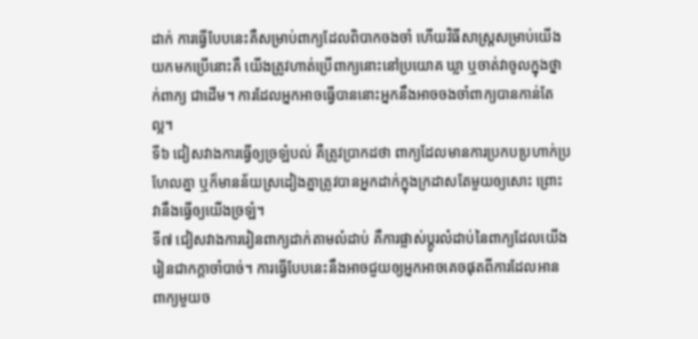ដាក់ ការធ្វើបែបនេះគឺសម្រាប់ពាក្យដែលពិបាកចងចាំ ហើយវិធីសាស្រ្តសម្រាប់យើងយកមកប្រើនោះគឺ យើងត្រូវហាត់ប្រើពាក្យនោះនៅប្រយោគ ឃ្លា ឬចាត់វាចូលក្នុងថ្នាក់ពាក្យ ជាដើម។ ការដែលអ្នកអាចធ្វើបាននោះអ្នកនឹងអាចចងចាំពាក្យបានកាន់តែល្អ។
ទី៦ ជៀសវាងការធ្វើឲ្យច្រឡំបល់ គឺត្រូវប្រាកដថា ពាក្យដែលមានការប្រកបប្រហាក់ប្រហែលគ្នា ឬក៏មានន័យស្រដៀងគ្នាត្រូវបានអ្នកដាក់ក្នុងក្រដាសតែមួយឲ្យសោះ ព្រោះវានឹងធ្វើឲ្យយើងច្រឡំ។
ទី៧ ជៀសវាងការរៀនពាក្យដាក់តាមលំដាប់ គឺការផ្លាស់ប្តូរលំដាប់នៃពាក្យដែលយើងរៀនជាកក្តាចាំបាច់។ ការធ្វើបែបនេះនឹងអាចជួយឲ្យអ្នកអាចគេចផុតពីការដែលអានពាក្យមួយច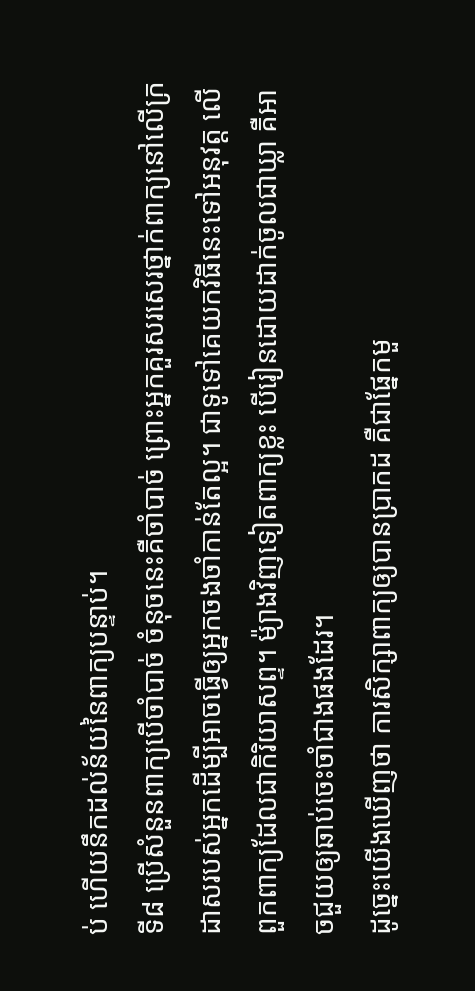ប់ ហើយនឹកដល់ន័យនៃពាក្យបន្ទាប់។
ទី៨ ប្រើសំនួនពាក្យបើចាំបាច់ ចំនុចនេះគឺចាំបាច់ ព្រោះអ្នកគួរសរសេរថ្នាក់ពាក្យនៅលើក្រដាសរបស់អ្នកដើម្បីអាចធ្វើឲ្យអ្នកចងចាំកាន់តែល្អ។ ជាទូទៅគេយកវិធីនេះទៅអនុវត្ត លើពួកពាក្យដែលជាកិរិយាសព្ទ។ ម៉្យាងវិញទៀតពាក្យខ្លះ បើរៀនដោយដាក់ចូលជាឃ្លា គឺអាចជួយឲ្យឆាប់ចេះចាំជាងផងដែរ។
ដូច្នេះយើងឃើញថា ការសិក្សាពាក្យឲ្យបានប្រាកដ គឺជាផ្នែកមួ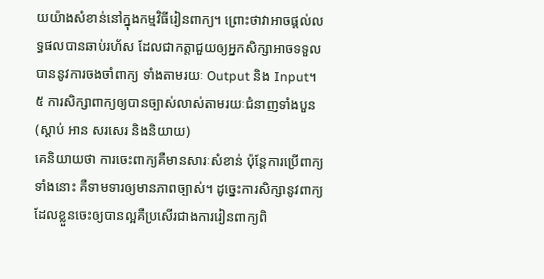យយ៉ាងសំខាន់នៅក្នុងកម្មវិធីរៀនពាក្យ។ ព្រោះថាវាអាចផ្តល់លទ្ធផលបានឆាប់រហ័ស ដែលជាកត្តាជួយឲ្យអ្នកសិក្សាអាចទទួលបាននូវការចងចាំពាក្យ ទាំងតាមរយៈ Output និង Input។
៥ ការសិក្សាពាក្យឲ្យបានច្បាស់លាស់តាមរយៈជំនាញទាំងបួន (ស្តាប់ អាន សរសេរ និងនិយាយ)
គេនិយាយថា ការចេះពាក្យគឺមានសារៈសំខាន់ ប៉ុន្តែការប្រើពាក្យទាំងនោះ គឺទាមទារឲ្យមានភាពច្បាស់។ ដូច្នេះការសិក្សានូវពាក្យដែលខ្លួនចេះឲ្យបានល្អគឺប្រសើរជាងការរៀនពាក្យពិ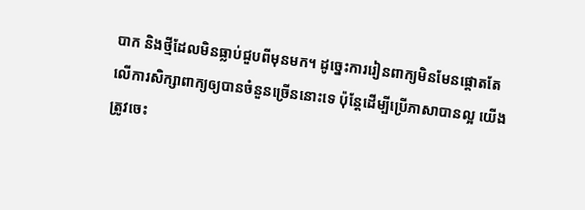បាក និងថ្មីដែលមិនធ្លាប់ជួបពីមុនមក។ ដូច្នេះការរៀនពាក្យមិនមែនផ្តោតតែលើការសិក្សាពាក្យឲ្យបានចំនួនច្រើននោះទេ ប៉ុន្តែដើម្បីប្រើភាសាបានល្អ យើងត្រូវចេះ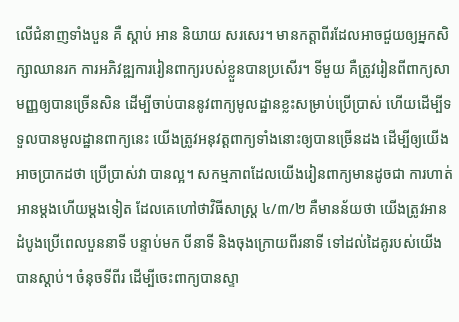លើជំនាញទាំងបួន គឺ ស្តាប់ អាន និយាយ សរសេរ។ មានកត្តាពីរដែលអាចជួយឲ្យអ្នកសិក្សាឈានរក ការអភិវឌ្ឍការរៀនពាក្យរបស់ខ្លួនបានប្រសើរ។ ទីមួយ គឺត្រូវរៀនពីពាក្យសាមញ្ញឲ្យបានច្រើនសិន ដើម្បីចាប់បាននូវពាក្យមូលដ្ឋានខ្លះសម្រាប់ប្រើប្រាស់ ហើយដើម្បីទទួលបានមូលដ្ឋានពាក្យនេះ យើងត្រូវអនុវត្តពាក្យទាំងនោះឲ្យបានច្រើនដង ដើម្បីឲ្យយើងអាចប្រាកដថា ប្រើប្រាស់វា បានល្អ។ សកម្មភាពដែលយើងរៀនពាក្យមានដូចជា ការហាត់អានម្តងហើយម្តងទៀត ដែលគេហៅថាវិធីសាស្រ្ត ៤/៣/២ គឺមានន័យថា យើងត្រូវអាន ដំបូងប្រើពេលបួននាទី បន្ទាប់មក បីនាទី និងចុងក្រោយពីរនាទី ទៅដល់ដៃគូរបស់យើងបានស្តាប់។ ចំនុចទីពីរ ដើម្បីចេះពាក្យបានស្ទា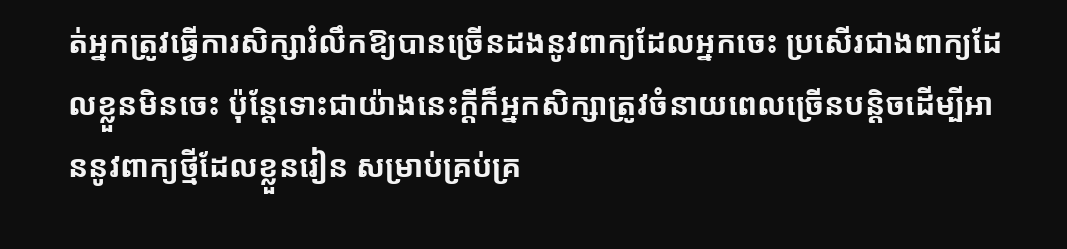ត់អ្នកត្រូវធ្វើការសិក្សារំលឹកឱ្យបានច្រើនដងនូវពាក្យដែលអ្នកចេះ ប្រសើរជាងពាក្យដែលខ្លួនមិនចេះ ប៉ុន្តែទោះជាយ៉ាងនេះក្តីក៏អ្នកសិក្សាត្រូវចំនាយពេលច្រើនបន្តិចដើម្បីអាននូវពាក្យថ្មីដែលខ្លួនរៀន សម្រាប់គ្រប់គ្រ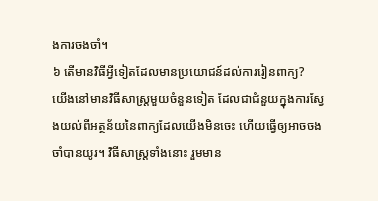ងការចងចាំ។
៦ តើមានវិធីអ្វីទៀតដែលមានប្រយោជន៍ដល់ការរៀនពាក្យ?
យើងនៅមានវិធីសាស្រ្តមួយចំនួនទៀត ដែលជាជំនួយក្នុងការស្វែងយល់ពីអត្ថន័យនៃពាក្យដែលយើងមិនចេះ ហើយធ្វើឲ្យអាចចងចាំបានយូរ។ វិធីសាស្រ្តទាំងនោះ រួមមាន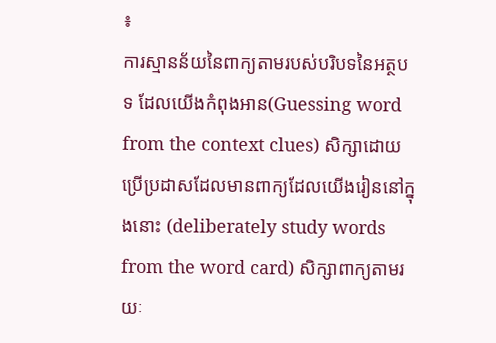៖
ការស្មានន័យនៃពាក្យតាមរបស់បរិបទនៃអត្ថបទ ដែលយើងកំពុងអាន(Guessing word from the context clues) សិក្សាដោយប្រើប្រដាសដែលមានពាក្យដែលយើងរៀននៅក្នុងនោះ (deliberately study words from the word card) សិក្សាពាក្យតាមរយៈ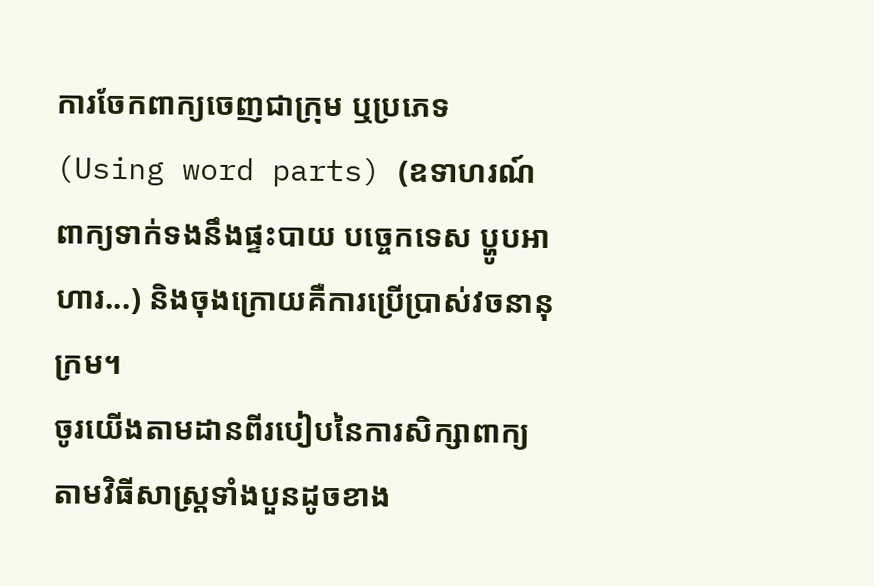ការចែកពាក្យចេញជាក្រុម ឬប្រភេទ (Using word parts) (ឧទាហរណ៍ ពាក្យទាក់ទងនឹងផ្ទះបាយ បច្ចេកទេស ប្ហូបអាហារ...) និងចុងក្រោយគឺការប្រើប្រាស់វចនានុក្រម។
ចូរយើងតាមដានពីរបៀបនៃការសិក្សាពាក្យតាមវិធីសាស្រ្តទាំងបួនដូចខាង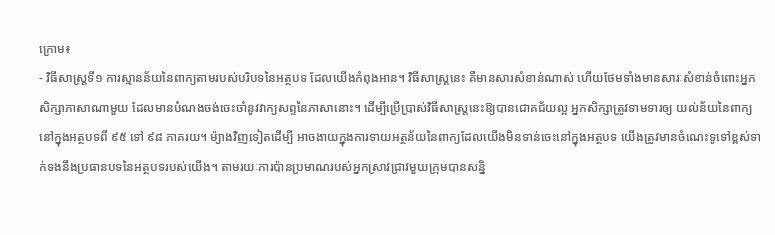ក្រោម៖
- វិធីសាស្រ្តទី១ ការស្មានន័យនៃពាក្យតាមរបស់បរិបទនៃអត្ថបទ ដែលយើងកំពុងអាន។ វិធីសាស្រ្តនេះ គឺមានសារសំខាន់ណាស់ ហើយថែមទាំងមានសារៈសំខាន់ចំពោះអ្នកសិក្សាភាសាណាមួយ ដែលមានបំណងចង់ចេះចាំនូវវាក្យសព្ទនៃភាសានោះ។ ដើម្បីប្រើប្រាស់វិធីសាស្រ្តនេះឱ្យបានជោគជ័យល្អ អ្នកសិក្សាត្រូវទាមទារឲ្យ យល់ន័យនៃពាក្យនៅក្នុងអត្ថបទពី ៩៥ ទៅ ៩៨ ភាគរយ។ ម៉្យាងវិញទៀតដើម្បី អាចងាយក្នុងការទាយអត្ថន័យនៃពាក្យដែលយើងមិនទាន់ចេះនៅក្នុងអត្ថបទ យើងត្រូវមានចំណេះទូទៅខ្ពស់ទាក់ទងនឹងប្រធានបទនៃអត្ថបទរបស់យើង។ តាមរយៈការប៉ានប្រមាណរបស់អ្នកស្រាវជ្រាវមួយក្រុមបានសន្និ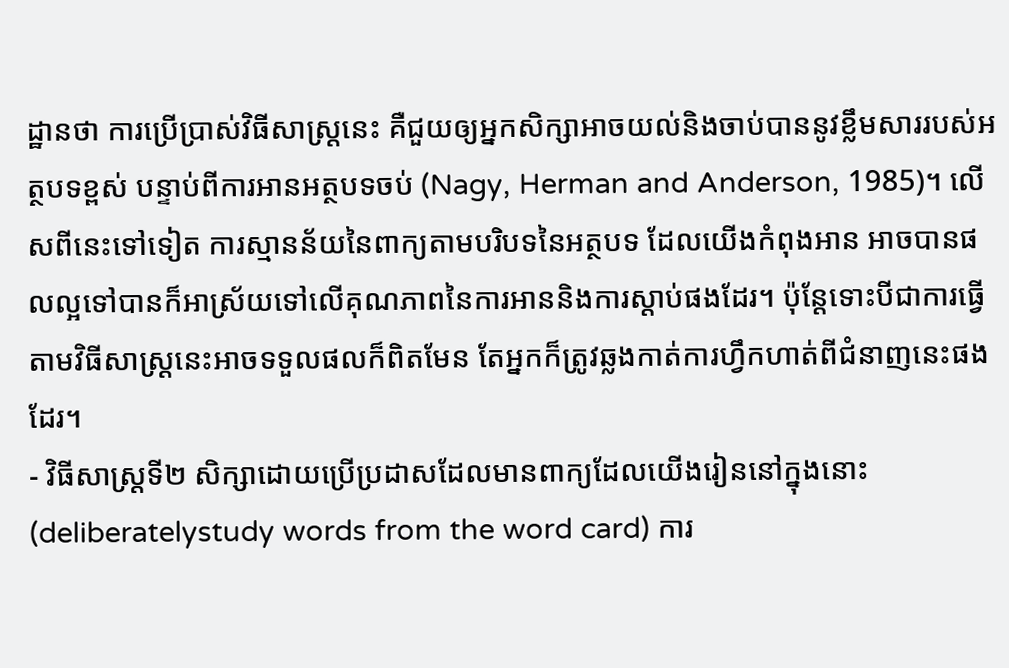ដ្ឋានថា ការប្រើប្រាស់វិធីសាស្រ្តនេះ គឺជួយឲ្យអ្នកសិក្សាអាចយល់និងចាប់បាននូវខ្លឹមសាររបស់អត្ថបទខ្ពស់ បន្ទាប់ពីការអានអត្ថបទចប់ (Nagy, Herman and Anderson, 1985)។ លើសពីនេះទៅទៀត ការស្មានន័យនៃពាក្យតាមបរិបទនៃអត្ថបទ ដែលយើងកំពុងអាន អាចបានផលល្អទៅបានក៏អាស្រ័យទៅលើគុណភាពនៃការអាននិងការស្តាប់ផងដែរ។ ប៉ុន្តែទោះបីជាការធ្វើតាមវិធីសាស្រ្តនេះអាចទទួលផលក៏ពិតមែន តែអ្នកក៏ត្រូវឆ្លងកាត់ការហ្វឹកហាត់ពីជំនាញនេះផងដែរ។
- វិធីសាស្រ្តទី២ សិក្សាដោយប្រើប្រដាសដែលមានពាក្យដែលយើងរៀននៅក្នុងនោះ (deliberatelystudy words from the word card) ការ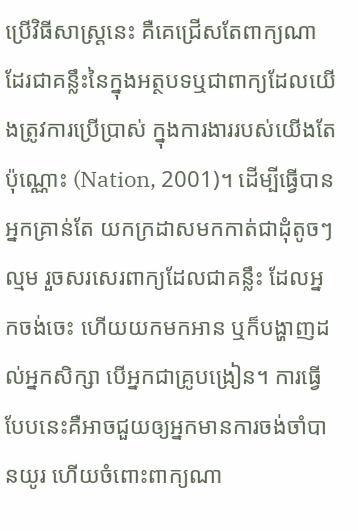ប្រើវិធីសាស្រ្តនេះ គឺគេជ្រើសតែពាក្យណាដែរជាគន្លឹះនៃក្នុងអត្ថបទឬជាពាក្យដែលយើងត្រូវការប្រើប្រាស់ ក្នុងការងាររបស់យើងតែប៉ុណ្ណោះ (Nation, 2001)។ ដើម្បីធ្វើបានអ្នកគ្រាន់តែ យកក្រដាសមកកាត់ជាដុំតូចៗល្មម រួចសរសេរពាក្យដែលជាគន្លឹះ ដែលអ្នកចង់ចេះ ហើយយកមកអាន ឬក៏បង្ហាញដល់អ្នកសិក្សា បើអ្នកជាគ្រូបង្រៀន។ ការធ្វើបែបនេះគឺអាចជួយឲ្យអ្នកមានការចង់ចាំបានយូរ ហើយចំពោះពាក្យណា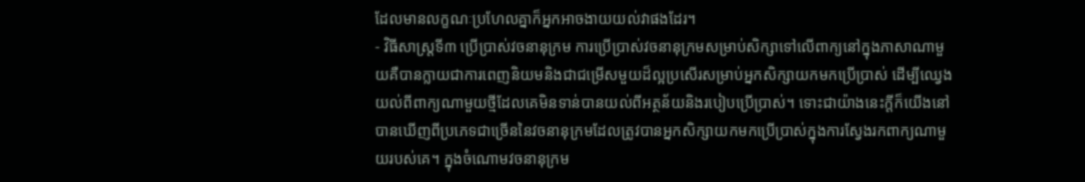ដែលមានលក្ខណៈប្រហែលគ្នាក៏អ្នកអាចងាយយល់វាផងដែរ។
- វិធីសាស្រ្តទី៣ ប្រើប្រាស់វចនានុក្រម ការប្រើប្រាស់វចនានុក្រមសម្រាប់សិក្សាទៅលើពាក្យនៅក្នុងភាសាណាមួយគឺបានក្លាយជាការពេញនិយមនិងជាជម្រើសមួយដ៏ល្អប្រសើរសម្រាប់អ្នកសិក្សាយកមកប្រើប្រាស់ ដើម្បីឈ្វេងយល់ពីពាក្យណាមួយថ្មីដែលគេមិនទាន់បានយល់ពីអត្ថន័យនិងរបៀបប្រើប្រាស់។ ទោះជាយ៉ាងនេះក្តីក៏យើងនៅបានឃើញពីប្រភេទជាច្រើននៃវចនានុក្រមដែលត្រូវបានអ្នកសិក្សាយកមកប្រើប្រាស់ក្នុងការស្វែងរកពាក្យណាមួយរបស់គេ។ ក្នុងចំណោមវចនានុក្រម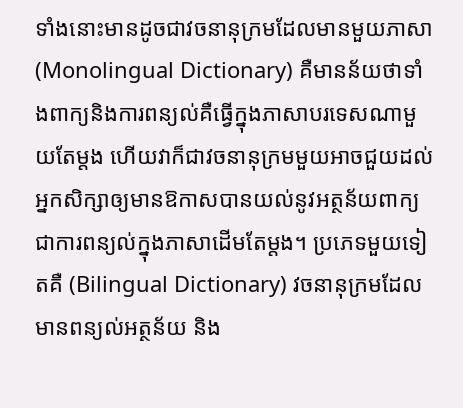ទាំងនោះមានដូចជាវចនានុក្រមដែលមានមួយភាសា (Monolingual Dictionary) គឺមានន័យថាទាំងពាក្យនិងការពន្យល់គឺធ្វើក្នុងភាសាបរទេសណាមួយតែម្តង ហើយវាក៏ជាវចនានុក្រមមួយអាចជួយដល់អ្នកសិក្សាឲ្យមានឱកាសបានយល់នូវអត្ថន័យពាក្យជាការពន្យល់ក្នុងភាសាដើមតែម្តង។ ប្រភេទមួយទៀតគឺ (Bilingual Dictionary) វចនានុក្រមដែលមានពន្យល់អត្ថន័យ និង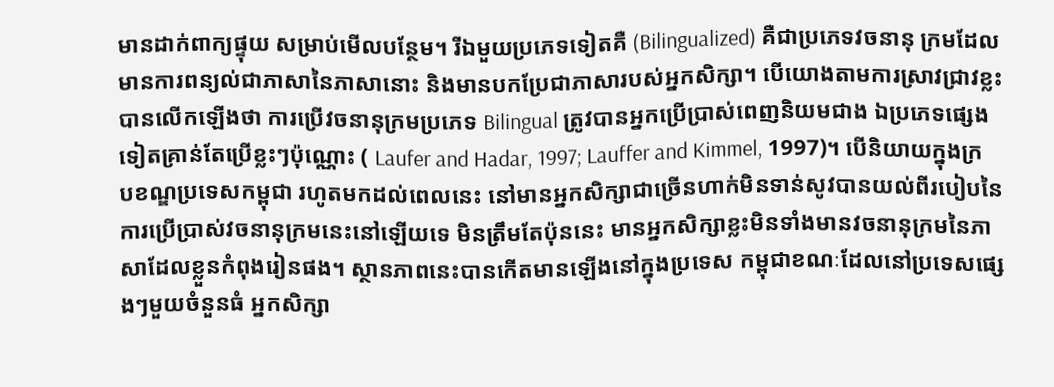មានដាក់ពាក្យផ្ទុយ សម្រាប់មើលបន្ថែម។ រីឯមួយប្រភេទទៀតគឺ (Bilingualized) គឺជាប្រភេទវចនានុ ក្រមដែលមានការពន្យល់ជាភាសានៃភាសានោះ និងមានបកប្រែជាភាសារបស់អ្នកសិក្សា។ បើយោងតាមការស្រាវជ្រាវខ្លះ បានលើកឡើងថា ការប្រើវចនានុក្រមប្រភេទ Bilingual ត្រូវបានអ្នកប្រើប្រាស់ពេញនិយមជាង ឯប្រភេទផ្សេងទៀតគ្រាន់តែប្រើខ្លះៗប៉ុណ្ណោះ ( Laufer and Hadar, 1997; Lauffer and Kimmel, 1997)។ បើនិយាយក្នុងក្របខណ្ឌប្រទេសកម្ពុជា រហូតមកដល់ពេលនេះ នៅមានអ្នកសិក្សាជាច្រើនហាក់មិនទាន់សូវបានយល់ពីរបៀបនៃការប្រើប្រាស់វចនានុក្រមនេះនៅឡើយទេ មិនត្រឹមតែប៉ុននេះ មានអ្នកសិក្សាខ្លះមិនទាំងមានវចនានុក្រមនៃភាសាដែលខ្លួនកំពុងរៀនផង។ ស្ថានភាពនេះបានកើតមានឡើងនៅក្នុងប្រទេស កម្ពុជាខណៈដែលនៅប្រទេសផ្សេងៗមួយចំនួនធំ អ្នកសិក្សា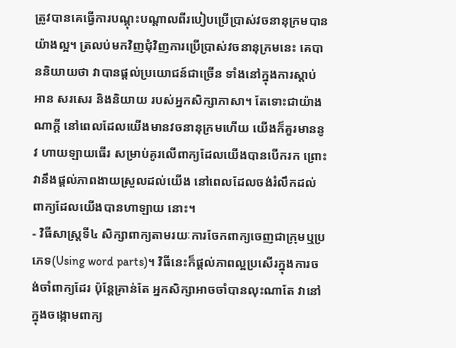ត្រូវបានគេធ្វើការបណ្តុះបណ្តាលពីរបៀបប្រើប្រាស់វចនានុក្រមបានយ៉ាងល្អ។ ត្រលប់មកវិញជុំវិញការប្រើប្រាស់វចនានុក្រមនេះ គេបាននិយាយថា វាបានផ្តល់ប្រយោជន៍ជាច្រើន ទាំងនៅក្នុងការស្តាប់ អាន សរសេរ និងនិយាយ របស់អ្នកសិក្សាភាសា។ តែទោះជាយ៉ាងណាក្តី នៅពេលដែលយើងមានវចនានុក្រមហើយ យើងក៏គួរមាននូវ ហាយឡាយធើរ សម្រាប់គូរលើពាក្យដែលយើងបានបើករក ព្រោះវានឹងផ្តល់ភាពងាយស្រួលដល់យើង នៅពេលដែលចង់រំលឹកដល់ពាក្យដែលយើងបានហាឡាយ នោះ។
- វិធីសាស្រ្តទី៤ សិក្សាពាក្យតាមរយៈការចែកពាក្យចេញជាក្រុមឬប្រភេទ(Using word parts)។ វិធីនេះក៏ផ្តល់ភាពល្អប្រសើរក្នុងការចង់ចាំពាក្យដែរ ប៉ុន្តែគ្រាន់តែ អ្នកសិក្សាអាចចាំបានលុះណាតែ វានៅក្នុងចង្កោមពាក្យ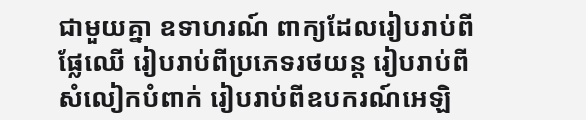ជាមួយគ្នា ឧទាហរណ៍ ពាក្យដែលរៀបរាប់ពីផ្លែឈើ រៀបរាប់ពីប្រភេទរថយន្ត រៀបរាប់ពីសំលៀកបំពាក់ រៀបរាប់ពីឧបករណ៍អេឡិ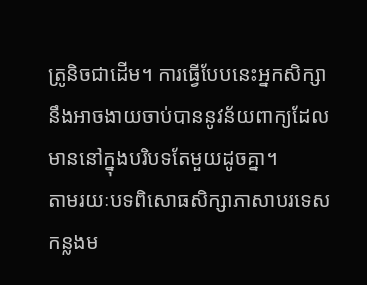ត្រូនិចជាដើម។ ការធ្វើបែបនេះអ្នកសិក្សានឹងអាចងាយចាប់បាននូវន័យពាក្យដែលមាននៅក្នុងបរិបទតែមួយដូចគ្នា។
តាមរយៈបទពិសោធសិក្សាភាសាបរទេសកន្លងម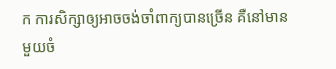ក ការសិក្សាឲ្យអាចចង់ចាំពាក្យបានច្រើន គឺនៅមានមួយចំ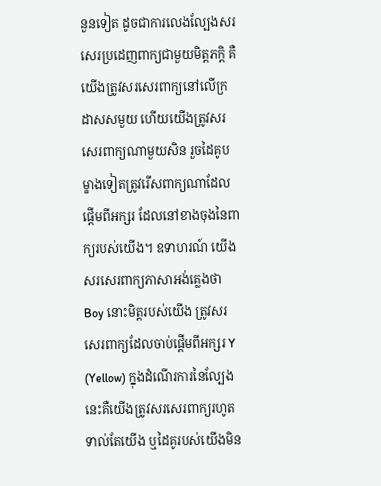នួនទៀត ដូចជាការលេងល្បែងសរសេរប្រដេញពាក្យជាមួយមិត្តភក្តិ គឺយើងត្រូវសរសេរពាក្យនៅលើក្រដាសសមួយ ហើយយើងត្រូវសរសេរពាក្យណាមួយសិន រួចដៃគូបម្ខាងទៀតត្រូវរើសពាក្យណាដែលផ្តើមពីអក្សរ ដែលនៅខាងចុងនៃពាក្យរបស់យើង។ ឧទាហរណ៍ យើងសរសេរពាក្យភាសាអង់គ្លេងថា Boy នោះមិត្តរបស់យើង ត្រូវសរសេរពាក្យដែលចាប់ផ្តើមពីអក្សរ Y (Yellow) ក្នុងដំណើរការនៃល្បែងនេះគឺយើងត្រូវសរសេរពាក្យរហូតទាល់តែយើង ឬដៃគូរបស់យើងមិន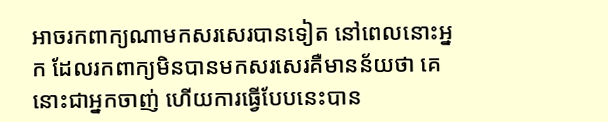អាចរកពាក្យណាមកសរសេរបានទៀត នៅពេលនោះអ្នក ដែលរកពាក្យមិនបានមកសរសេរគឺមានន័យថា គេនោះជាអ្នកចាញ់ ហើយការធ្វើបែបនេះបាន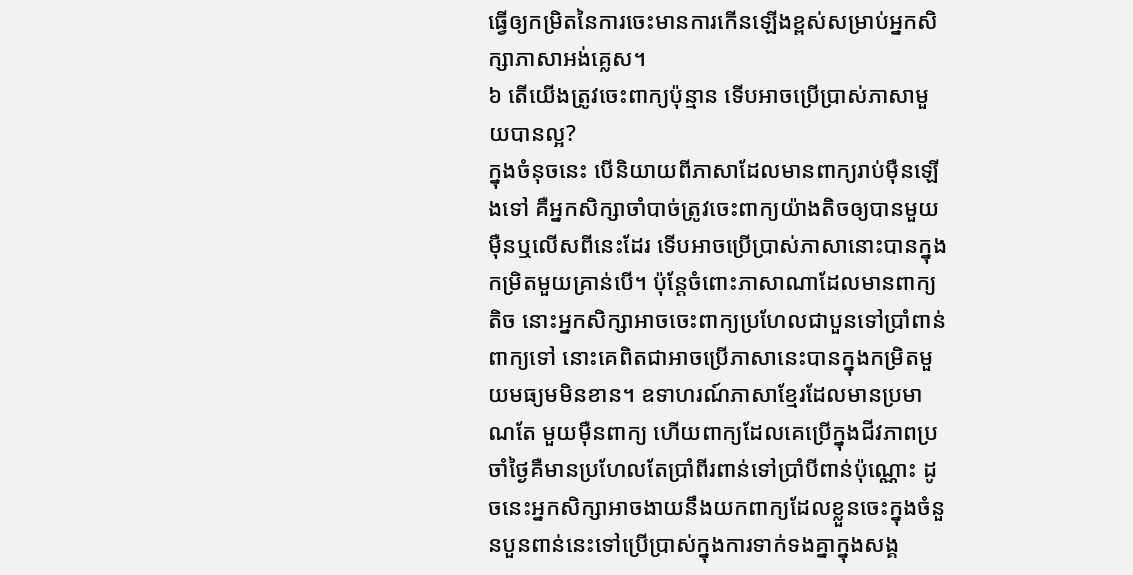ធ្វើឲ្យកម្រិតនៃការចេះមានការកើនឡើងខ្ពស់សម្រាប់អ្នកសិក្សាភាសាអង់គ្លេស។
៦ តើយើងត្រូវចេះពាក្យប៉ុន្មាន ទើបអាចប្រើប្រាស់ភាសាមួយបានល្អ?
ក្នុងចំនុចនេះ បើនិយាយពីភាសាដែលមានពាក្យរាប់ម៉ឺនឡើងទៅ គឺអ្នកសិក្សាចាំបាច់ត្រូវចេះពាក្យយ៉ាងតិចឲ្យបានមួយម៉ឺនឬលើសពីនេះដែរ ទើបអាចប្រើប្រាស់ភាសានោះបានក្នុងកម្រិតមួយគ្រាន់បើ។ ប៉ុន្តែចំពោះភាសាណាដែលមានពាក្យតិច នោះអ្នកសិក្សាអាចចេះពាក្យប្រហែលជាបួនទៅប្រាំពាន់ពាក្យទៅ នោះគេពិតជាអាចប្រើភាសានេះបានក្នុងកម្រិតមួយមធ្យមមិនខាន។ ឧទាហរណ៍ភាសាខ្មែរដែលមានប្រមាណតែ មួយម៉ឺនពាក្យ ហើយពាក្យដែលគេប្រើក្នុងជីវភាពប្រចាំថ្ងៃគឺមានប្រហែលតែប្រាំពីរពាន់ទៅប្រាំបីពាន់ប៉ុណ្ណោះ ដូចនេះអ្នកសិក្សាអាចងាយនឹងយកពាក្យដែលខ្លួនចេះក្នុងចំនួនបួនពាន់នេះទៅប្រើប្រាស់ក្នុងការទាក់ទងគ្នាក្នុងសង្គ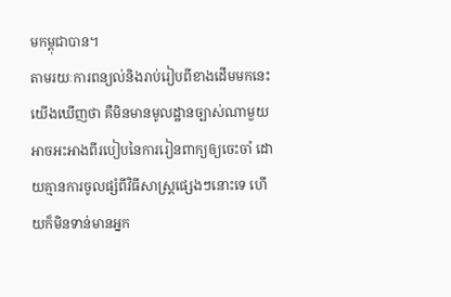មកម្ពុជាបាន។
តាមរយៈការពន្យល់និងរាប់រៀបពីខាងដើមមកនេះ យើងឃើញថា គឺមិនមានមូលដ្ឋានច្បាស់ណាមួយអាចអះអាងពីរបៀបនៃការរៀនពាក្យឲ្យចេះចាំ ដោយគ្មានការចូលផ្សំពីវិធីសាស្រ្តផ្សេងៗនោះទេ ហើយក៏មិនទាន់មានអ្នក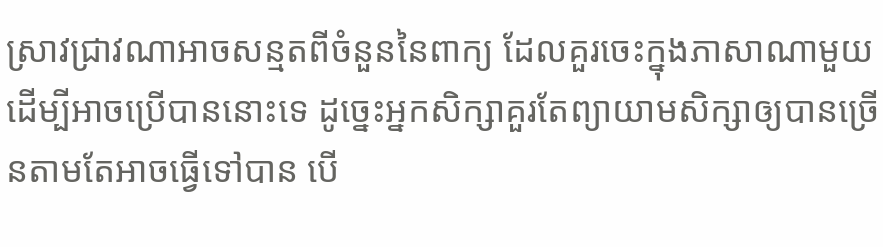ស្រាវជ្រាវណាអាចសន្មតពីចំនួននៃពាក្យ ដែលគួរចេះក្នុងភាសាណាមួយដើម្បីអាចប្រើបាននោះទេ ដូច្នេះអ្នកសិក្សាគួរតែព្យាយាមសិក្សាឲ្យបានច្រើនតាមតែអាចធ្វើទៅបាន បើ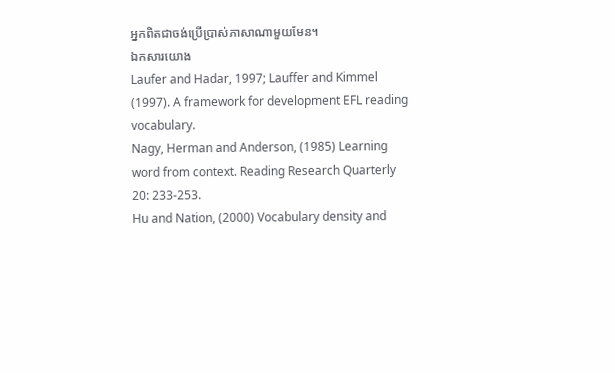អ្នកពិតជាចង់ប្រើប្រាស់ភាសាណាមួយមែន។
ឯកសារយោង
Laufer and Hadar, 1997; Lauffer and Kimmel (1997). A framework for development EFL reading vocabulary.
Nagy, Herman and Anderson, (1985) Learning word from context. Reading Research Quarterly 20: 233-253.
Hu and Nation, (2000) Vocabulary density and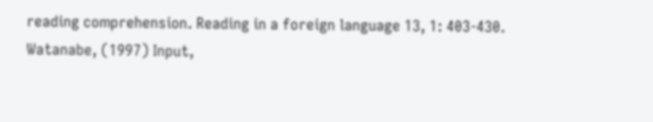reading comprehension. Reading in a foreign language 13, 1: 403-430.
Watanabe, (1997) Input,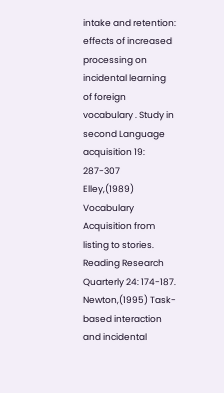intake and retention: effects of increased processing on incidental learning of foreign vocabulary . Study in second Language acquisition 19: 287-307
Elley,(1989) Vocabulary Acquisition from listing to stories. Reading Research Quarterly 24: 174-187.
Newton,(1995) Task-based interaction and incidental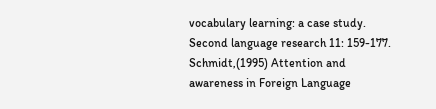vocabulary learning: a case study. Second language research 11: 159-177.
Schmidt,(1995) Attention and awareness in Foreign Language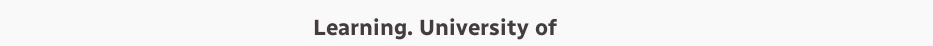Learning. University of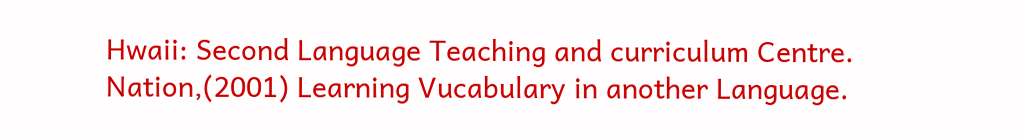Hwaii: Second Language Teaching and curriculum Centre.
Nation,(2001) Learning Vucabulary in another Language.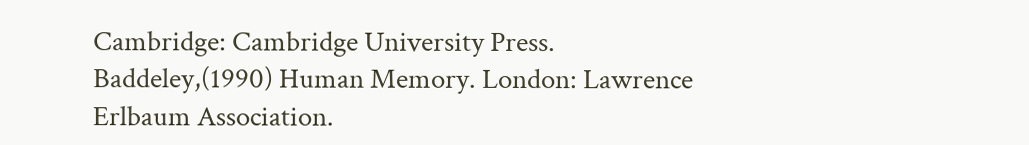Cambridge: Cambridge University Press.
Baddeley,(1990) Human Memory. London: Lawrence Erlbaum Association.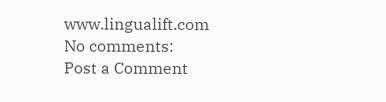www.lingualift.com
No comments:
Post a Comment